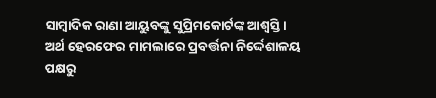ସାମ୍ବାଦିକ ରାଣା ଆୟୁବଙ୍କୁ ସୁପ୍ରିମକୋର୍ଟଙ୍କ ଆଶ୍ୱସ୍ତି। ଅର୍ଥ ହେରଫେର ମାମଲାରେ ପ୍ରବର୍ତ୍ତନା ନିର୍ଦ୍ଦେଶାଳୟ ପକ୍ଷରୁ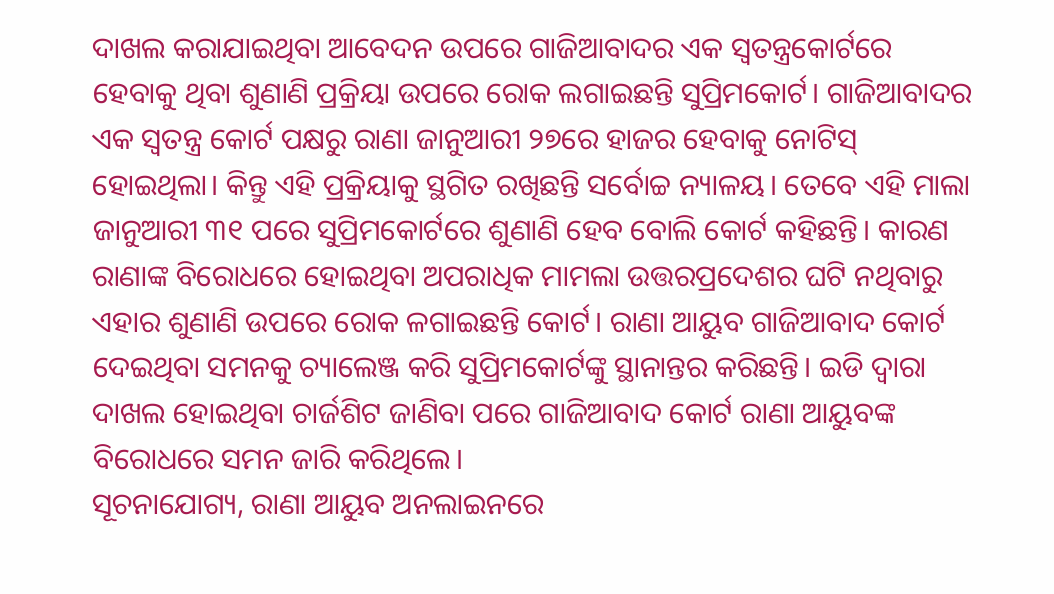ଦାଖଲ କରାଯାଇଥିବା ଆବେଦନ ଉପରେ ଗାଜିଆବାଦର ଏକ ସ୍ୱତନ୍ତ୍ରକୋର୍ଟରେ ହେବାକୁ ଥିବା ଶୁଣାଣି ପ୍ରକ୍ରିୟା ଉପରେ ରୋକ ଲଗାଇଛନ୍ତି ସୁପ୍ରିମକୋର୍ଟ। ଗାଜିଆବାଦର ଏକ ସ୍ୱତନ୍ତ୍ର କୋର୍ଟ ପକ୍ଷରୁ ରାଣା ଜାନୁଆରୀ ୨୭ରେ ହାଜର ହେବାକୁ ନୋଟିସ୍ ହୋଇଥିଲା। କିନ୍ତୁ ଏହି ପ୍ରକ୍ରିୟାକୁ ସ୍ଥଗିତ ରଖିଛନ୍ତି ସର୍ବୋଚ୍ଚ ନ୍ୟାଳୟ। ତେବେ ଏହି ମାଲା ଜାନୁଆରୀ ୩୧ ପରେ ସୁପ୍ରିମକୋର୍ଟରେ ଶୁଣାଣି ହେବ ବୋଲି କୋର୍ଟ କହିଛନ୍ତି। କାରଣ ରାଣାଙ୍କ ବିରୋଧରେ ହୋଇଥିବା ଅପରାଧିକ ମାମଲା ଉତ୍ତରପ୍ରଦେଶର ଘଟି ନଥିବାରୁ ଏହାର ଶୁଣାଣି ଉପରେ ରୋକ ଳଗାଇଛନ୍ତି କୋର୍ଟ। ରାଣା ଆୟୁବ ଗାଜିଆବାଦ କୋର୍ଟ ଦେଇଥିବା ସମନକୁ ଚ୍ୟାଲେଞ୍ଜ କରି ସୁପ୍ରିମକୋର୍ଟଙ୍କୁ ସ୍ଥାନାନ୍ତର କରିଛନ୍ତି। ଇଡି ଦ୍ୱାରା ଦାଖଲ ହୋଇଥିବା ଚାର୍ଜଶିଟ ଜାଣିବା ପରେ ଗାଜିଆବାଦ କୋର୍ଟ ରାଣା ଆୟୁବଙ୍କ ବିରୋଧରେ ସମନ ଜାରି କରିଥିଲେ।
ସୂଚନାଯୋଗ୍ୟ, ରାଣା ଆୟୁବ ଅନଲାଇନରେ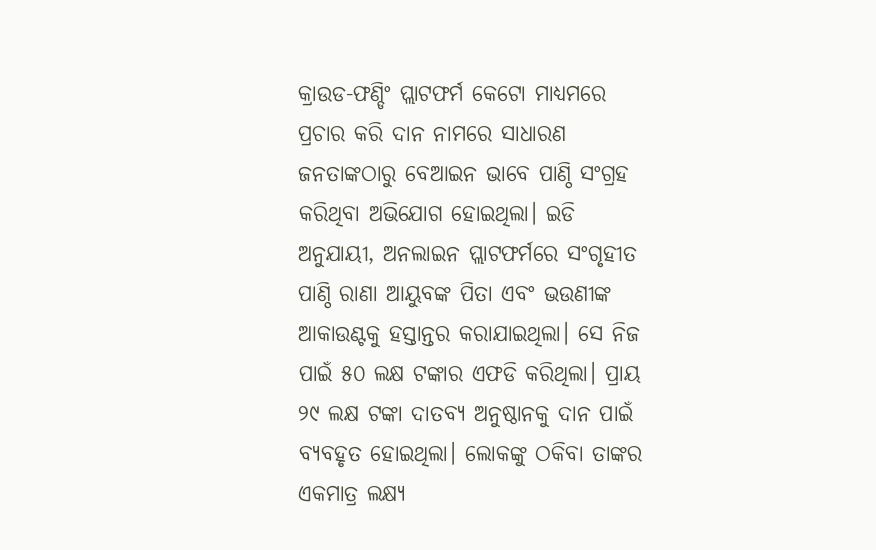କ୍ରାଉଡ-ଫଣ୍ଡିଂ ପ୍ଲାଟଫର୍ମ କେଟୋ ମାଧ୍ୟମରେ ପ୍ରଚାର କରି ଦାନ ନାମରେ ସାଧାରଣ ଜନତାଙ୍କଠାରୁ ବେଆଇନ ଭାବେ ପାଣ୍ଠି ସଂଗ୍ରହ କରିଥିବା ଅଭିଯୋଗ ହୋଇଥିଲା। ଇଡି ଅନୁଯାୟୀ, ଅନଲାଇନ ପ୍ଲାଟଫର୍ମରେ ସଂଗୃହୀତ ପାଣ୍ଠି ରାଣା ଆୟୁବଙ୍କ ପିତା ଏବଂ ଭଉଣୀଙ୍କ ଆକାଉଣ୍ଟକୁ ହସ୍ତାନ୍ତର କରାଯାଇଥିଲା। ସେ ନିଜ ପାଇଁ ୫୦ ଲକ୍ଷ ଟଙ୍କାର ଏଫଡି କରିଥିଲା। ପ୍ରାୟ ୨୯ ଲକ୍ଷ ଟଙ୍କା ଦାତବ୍ୟ ଅନୁଷ୍ଠାନକୁ ଦାନ ପାଇଁ ବ୍ୟବହୃତ ହୋଇଥିଲା। ଲୋକଙ୍କୁ ଠକିବା ତାଙ୍କର ଏକମାତ୍ର ଲକ୍ଷ୍ୟ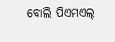ବୋଲି ପିଏମଏଲ୍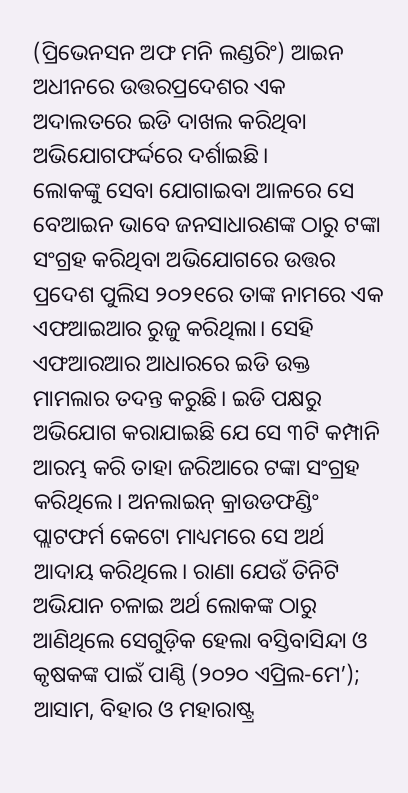(ପ୍ରିଭେନସନ ଅଫ ମନି ଲଣ୍ଡରିଂ) ଆଇନ ଅଧୀନରେ ଉତ୍ତରପ୍ରଦେଶର ଏକ ଅଦାଲତରେ ଇଡି ଦାଖଲ କରିଥିବା ଅଭିଯୋଗଫର୍ଦ୍ଦରେ ଦର୍ଶାଇଛି।
ଲୋକଙ୍କୁ ସେବା ଯୋଗାଇବା ଆଳରେ ସେ ବେଆଇନ ଭାବେ ଜନସାଧାରଣଙ୍କ ଠାରୁ ଟଙ୍କା ସଂଗ୍ରହ କରିଥିବା ଅଭିଯୋଗରେ ଉତ୍ତର ପ୍ରଦେଶ ପୁଲିସ ୨୦୨୧ରେ ତାଙ୍କ ନାମରେ ଏକ ଏଫଆଇଆର ରୁଜୁ କରିଥିଲା। ସେହି ଏଫଆରଆର ଆଧାରରେ ଇଡି ଉକ୍ତ ମାମଲାର ତଦନ୍ତ କରୁଛି। ଇଡି ପକ୍ଷରୁ ଅଭିଯୋଗ କରାଯାଇଛି ଯେ ସେ ୩ଟି କମ୍ପାନି ଆରମ୍ଭ କରି ତାହା ଜରିଆରେ ଟଙ୍କା ସଂଗ୍ରହ କରିଥିଲେ। ଅନଲାଇନ୍ କ୍ରାଉଡଫଣ୍ଡିଂ ପ୍ଲାଟଫର୍ମ କେଟୋ ମାଧ୍ୟମରେ ସେ ଅର୍ଥ ଆଦାୟ କରିଥିଲେ। ରାଣା ଯେଉଁ ତିନିଟି ଅଭିଯାନ ଚଳାଇ ଅର୍ଥ ଲୋକଙ୍କ ଠାରୁ ଆଣିଥିଲେ ସେଗୁଡ଼ିକ ହେଲା ବସ୍ତିବାସିନ୍ଦା ଓ କୃଷକଙ୍କ ପାଇଁ ପାଣ୍ଠି (୨୦୨୦ ଏପ୍ରିଲ-ମେ’); ଆସାମ, ବିହାର ଓ ମହାରାଷ୍ଟ୍ର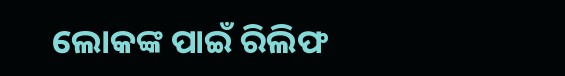ଲୋକଙ୍କ ପାଇଁ ରିଲିଫ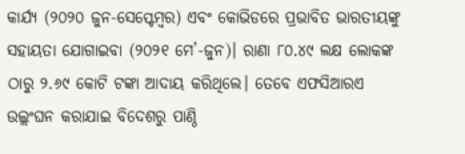କାର୍ଯ୍ୟ (୨୦୨୦ ଜୁନ-ସେପ୍ଟେମ୍ବର) ଏବଂ କୋଭିଡରେ ପ୍ରଭାବିତ ଭାରତୀୟଙ୍କୁ ସହାୟତା ଯୋଗାଇବା (୨୦୨୧ ମେ’-ଜୁନ)। ରାଣା ୮୦.୪୯ ଲକ୍ଷ ଲୋକଙ୍କ ଠାରୁ ୨.୬୯ କୋଟି ଟଙ୍କା ଆଦାୟ କରିଥିଲେ। ତେବେ ଏଫସିଆରଏ ଉଲ୍ଲଂଘନ କରାଯାଇ ବିଦେଶରୁ ପାଣ୍ଠି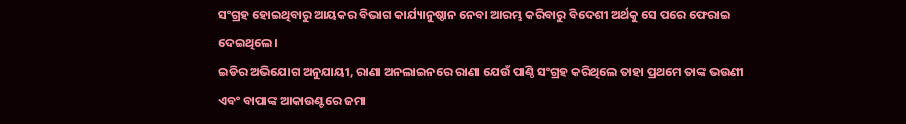ସଂଗ୍ରହ ହୋଇଥିବାରୁ ଆୟକର ବିଭାଗ କାର୍ଯ୍ୟାନୁଷ୍ଠାନ ନେବା ଆରମ୍ଭ କରିବାରୁ ବିଦେଶୀ ଅର୍ଥକୁ ସେ ପରେ ଫେରାଇ ଦେଇଥିଲେ।
ଇଡିର ଅଭିଯୋଗ ଅନୁଯାୟୀ, ରାଣା ଅନଲାଇନରେ ରାଣା ଯେଉଁ ପାଣ୍ଠି ସଂଗ୍ରହ କରିଥିଲେ ତାହା ପ୍ରଥମେ ତାଙ୍କ ଭଉଣୀ ଏବଂ ବାପାଙ୍କ ଆକାଉଣ୍ଟରେ ଜମା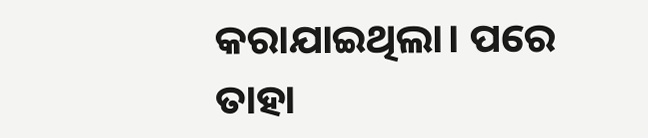କରାଯାଇଥିଲା। ପରେ ତାହା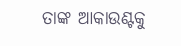ତାଙ୍କ ଆକାଉଣ୍ଟକୁ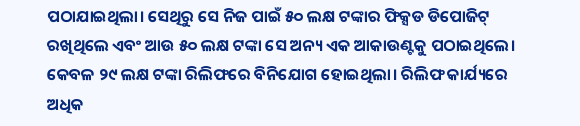ପଠାଯାଇଥିଲା। ସେଥିରୁ ସେ ନିଜ ପାଇଁ ୫୦ ଲକ୍ଷ ଟଙ୍କାର ଫିକ୍ସଡ ଡିପୋଜିଟ୍ ରଖିଥିଲେ ଏବଂ ଆଉ ୫୦ ଲକ୍ଷ ଟଙ୍କା ସେ ଅନ୍ୟ ଏକ ଆକାଉଣ୍ଟକୁ ପଠାଇଥିଲେ। କେବଳ ୨୯ ଲକ୍ଷ ଟଙ୍କା ରିଲିଫରେ ବିନିଯୋଗ ହୋଇଥିଲା। ରିଲିଫ କାର୍ଯ୍ୟରେ ଅଧିକ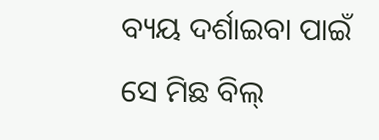ବ୍ୟୟ ଦର୍ଶାଇବା ପାଇଁ ସେ ମିଛ ବିଲ୍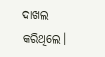ଦାଖଲ କରିଥିଲେ।